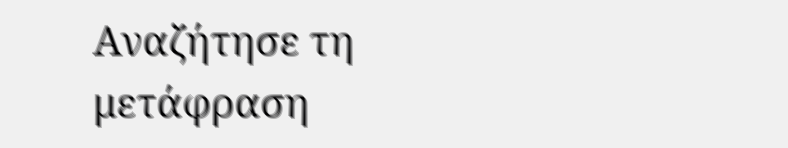Αναζήτησε τη μετάφραση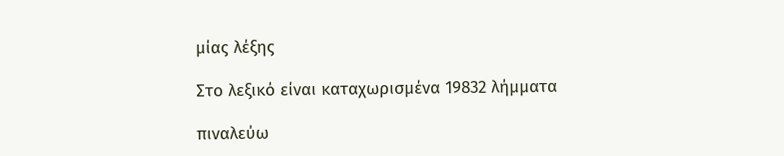μίας λέξης

Στο λεξικό είναι καταχωρισμένα 19832 λήμματα

πιναλεύω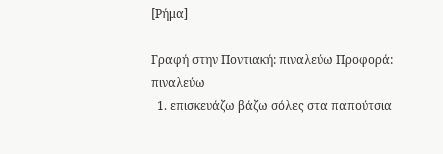[Ρήμα]

Γραφή στην Ποντιακή: πιναλεύω Προφορά: πιναλεύω
  1. επισκευάζω βάζω σόλες στα παπούτσια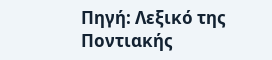Πηγή: Λεξικό της Ποντιακής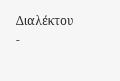Διαλέκτου -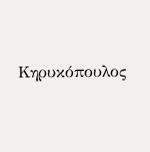Κηρυκόπουλος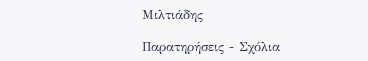Μιλτιάδης

Παρατηρήσεις - Σχόλια